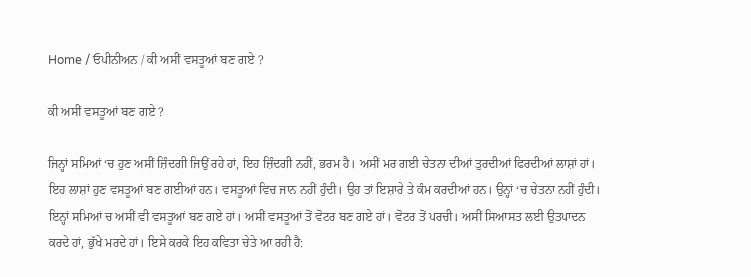Home / ਓਪੀਨੀਅਨ / ਕੀ ਅਸੀਂ ਵਸਤੂਆਂ ਬਣ ਗਏ ?

ਕੀ ਅਸੀਂ ਵਸਤੂਆਂ ਬਣ ਗਏ ?

ਜਿਨ੍ਹਾਂ ਸਮਿਆਂ ‘ਚ ਹੁਣ ਅਸੀਂ ਜ਼ਿੰਦਗੀ ਜਿਉਂ ਰਹੇ ਹਾਂ, ਇਹ ਜ਼ਿੰਦਗੀ ਨਹੀਂ, ਭਰਮ ਹੈ। ਅਸੀਂ ਮਰ ਗਈ ਚੇਤਨਾ ਦੀਆਂ ਤੁਰਦੀਆਂ ਫਿਰਦੀਆਂ ਲਾਸ਼ਾਂ ਹਾਂ। ਇਹ ਲਾਸ਼ਾਂ ਹੁਣ ਵਸਤੂਆਂ ਬਣ ਗਈਆਂ ਹਨ। ਵਸਤੂਆਂ ਵਿਚ ਜਾਨ ਨਹੀਂ ਹੁੰਦੀ। ਉਹ ਤਾਂ ਇਸ਼ਾਰੇ ਤੇ ਕੰਮ ਕਰਦੀਆਂ ਹਨ। ਉਨ੍ਹਾਂ ‘ਚ ਚੇਤਨਾ ਨਹੀਂ ਹੁੰਦੀ। ਇਨ੍ਹਾਂ ਸਮਿਆਂ ਚ ਅਸੀਂ ਵੀ ਵਸਤੂਆਂ ਬਣ ਗਏ ਹਾਂ। ਅਸੀਂ ਵਸਤੂਆਂ ਤੋਂ ਵੋਟਰ ਬਣ ਗਏ ਹਾਂ। ਵੋਟਰ ਤੋਂ ਪਰਚੀ। ਅਸੀਂ ਸਿਆਸਤ ਲਈ ਉਤਪਾਦਨ ਕਰਦੇ ਹਾਂ, ਭੁੱਖੇ ਮਰਦੇ ਹਾਂ। ਇਸੇ ਕਰਕੇ ਇਹ ਕਵਿਤਾ ਚੇਤੇ ਆ ਰਹੀ ਹੈ: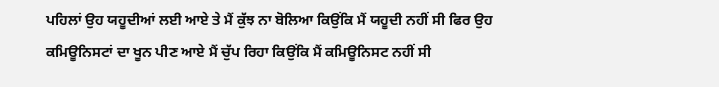ਪਹਿਲਾਂ ਉਹ ਯਹੂਦੀਆਂ ਲਈ ਆਏ ਤੇ ਮੈਂ ਕੁੱਝ ਨਾ ਬੋਲਿਆ ਕਿਉਂਕਿ ਮੈਂ ਯਹੂਦੀ ਨਹੀਂ ਸੀ ਫਿਰ ਉਹ ਕਮਿਊਨਿਸਟਾਂ ਦਾ ਖੂਨ ਪੀਣ ਆਏ ਮੈਂ ਚੁੱਪ ਰਿਹਾ ਕਿਉਂਕਿ ਮੈਂ ਕਮਿਊਨਿਸਟ ਨਹੀਂ ਸੀ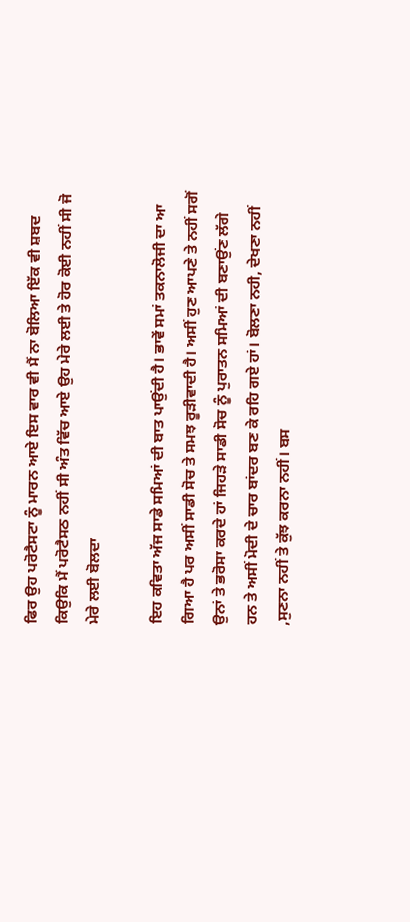ਫਿਰ ਉਹ ਪਰੋਟੈਸਟਾ ਨੂੰ ਮਾਰਨ ਆਏ ਇਸ ਵਾਰ ਵੀ ਮੈਂ ਨਾ ਬੋਲਿਆ ਇੱਕ ਵੀ ਸ਼ਬਦ ਕਿਉਕਿ ਮੈਂ ਪਰੋਟੈਸਠ ਨਹੀਂ ਸੀ ਅੰਤ ਵਿੱਚ ਆਏ ਉਹ ਮੇਰੇ ਲਈ ਤੇ ਹੋਰ ਕੋਈ ਨਹੀਂ ਸੀ ਜੋ ਮੇਰੇ ਲਈ ਬੋਲਦਾ

ਇਹ ਕਵਿਤਾ ਅੱਜ ਸਾਡੇ ਸਮਿਆਂ ਦੀ ਬਾਤ ਪਾਉਂਦੀ ਹੈ। ਭਾਵੇਂ ਸਮਾਂ ਤਕਨਾਲੋਜੀ ਦਾ ਆ ਗਿਆ ਹੈ ਪਰ ਅਸੀਂ ਸਾਡੀ ਸੋਚ ਤੇ ਸਮਝ ਰੂੜੀਵਾਦੀ ਹੈ। ਅਸੀਂ ਹੁਣ ਆਪਣੇ ਤੇ ਨਹੀਂ ਸਗੋਂ ਉਨਾਂ ਤੇ ਭਰੋਸਾ ਕਰਦੇ ਹਾਂ ਜਿਹੜੇ ਸਾਡੀ ਸੋਚ ਨੂੰ ਪੁਰਾਤਨ ਸਮਿਆਂ ਦੀ ਬਣਾਉਂਣ ਲੱਗੇ ਹਨ ਤੇ ਅਸੀਂ ਮੋਦੀ ਦੇ ਚਾਰ ਬਾਂਦਰ ਬਣ ਕੇ ਰਹਿ ਗਏ ਹਾਂ। ਬੋਲਣਾ ਨਹੀ, ਦੇਖਣਾ ਨਹੀਂ ,ਸੁਣਨਾ ਨਹੀਂ ਤੇ ਕੁੱਝ ਕਰਨਾ ਨਹੀਂ। ਬਸ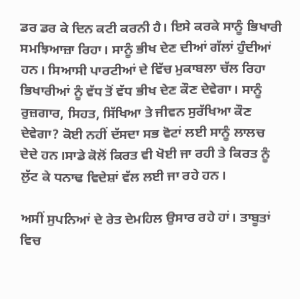ਡਰ ਡਰ ਕੇ ਦਿਨ ਕਟੀ ਕਰਨੀ ਹੈ। ਇਸੇ ਕਰਕੇ ਸਾਨੂੰ ਭਿਖਾਰੀ ਸਮਝਿਆਜ਼ਾ ਰਿਹਾ। ਸਾਨੂੰ ਭੀਖ ਦੇਣ ਦੀਆਂ ਗੱਲਾਂ ਹੁੰਦੀਆਂ ਹਨ। ਸਿਆਸੀ ਪਾਰਟੀਆਂ ਦੇ ਵਿੱਚ ਮੁਕਾਬਲਾ ਚੱਲ ਰਿਹਾ ਭਿਖਾਰੀਆਂ ਨੂੰ ਵੱਧ ਤੋਂ ਵੱਧ ਭੀਖ ਦੇਣ ਕੌਣ ਦੇਵੇਗਾ। ਸਾਨੂੰ ਰੁਜ਼ਗਾਰ, ਸਿਹਤ, ਸਿੱਖਿਆ ਤੇ ਜੀਵਨ ਸੁਰੱਖਿਆ ਕੌਣ ਦੇਵੇਗਾ? ਕੋਈ ਨਹੀਂ ਦੱਸਦਾ ਸਭ ਵੋਟਾਂ ਲਈ ਸਾਨੂੰ ਲਾਲਚ ਦੇਦੇ ਹਨ।ਸਾਡੇ ਕੋਲੋਂ ਕਿਰਤ ਵੀ ਖੋਈ ਜਾ ਰਹੀ ਤੇ ਕਿਰਤ ਨੂੰ ਲੁੱਟ ਕੇ ਧਨਾਢ ਵਿਦੇਸ਼ਾਂ ਵੱਲ ਲਈ ਜਾ ਰਹੇ ਹਨ।

ਅਸੀਂ ਸੁਪਨਿਆਂ ਦੇ ਰੇਤ ਦੇਮਹਿਲ ਉਸਾਰ ਰਹੇ ਹਾਂ। ਤਾਬੂਤਾਂ ਵਿਚ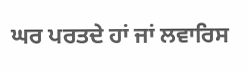ਘਰ ਪਰਤਦੇ ਹਾਂ ਜਾਂ ਲਵਾਰਿਸ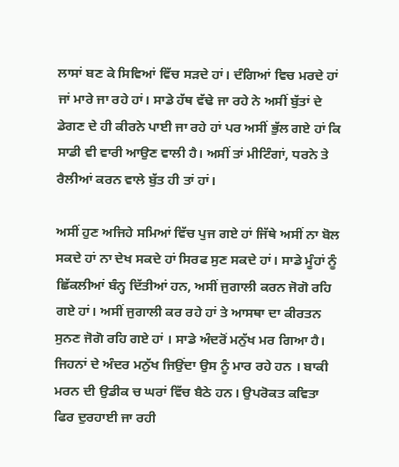ਲਾਸਾਂ ਬਣ ਕੇ ਸਿਵਿਆਂ ਵਿੱਚ ਸੜਦੇ ਹਾਂ। ਦੰਗਿਆਂ ਵਿਚ ਮਰਦੇ ਹਾਂ ਜਾਂ ਮਾਰੇ ਜਾ ਰਹੇ ਹਾਂ। ਸਾਡੇ ਹੱਥ ਵੱਢੇ ਜਾ ਰਹੇ ਨੇ ਅਸੀਂ ਬੁੱਤਾਂ ਦੇ ਡੇਗਣ ਦੇ ਹੀ ਕੀਰਨੇ ਪਾਈ ਜਾ ਰਹੇ ਹਾਂ ਪਰ ਅਸੀਂ ਭੁੱਲ ਗਏ ਹਾਂ ਕਿ ਸਾਡੀ ਵੀ ਵਾਰੀ ਆਉਣ ਵਾਲੀ ਹੈ। ਅਸੀਂ ਤਾਂ ਮੀਟਿੰਗਾਂ, ਧਰਨੇ ਤੇ ਰੈਲੀਆਂ ਕਰਨ ਵਾਲੇ ਬੁੱਤ ਹੀ ਤਾਂ ਹਾਂ।

ਅਸੀਂ ਹੁਣ ਅਜਿਹੇ ਸਮਿਆਂ ਵਿੱਚ ਪੁਜ ਗਏ ਹਾਂ ਜਿੱਥੇ ਅਸੀਂ ਨਾ ਬੋਲ ਸਕਦੇ ਹਾਂ ਨਾ ਦੇਖ ਸਕਦੇ ਹਾਂ ਸਿਰਫ ਸੁਣ ਸਕਦੇ ਹਾਂ। ਸਾਡੇ ਮੂੰਹਾਂ ਨੂੰ ਛਿੱਕਲੀਆਂ ਬੰਨ੍ਹ ਦਿੱਤੀਆਂ ਹਨ, ਅਸੀਂ ਜੁਗਾਲੀ ਕਰਨ ਜੋਗੋ ਰਹਿ ਗਏ ਹਾਂ। ਅਸੀਂ ਜੁਗਾਲੀ ਕਰ ਰਹੇ ਹਾਂ ਤੇ ਆਸਥਾ ਦਾ ਕੀਰਤਨ ਸੁਨਣ ਜੋਗੋ ਰਹਿ ਗਏ ਹਾਂ । ਸਾਡੇ ਅੰਦਰੋਂ ਮਨੁੱਖ ਮਰ ਗਿਆ ਹੈ। ਜਿਹਨਾਂ ਦੇ ਅੰਦਰ ਮਨੁੱਖ ਜਿਉਂਦਾ ਉਸ ਨੂੰ ਮਾਰ ਰਹੇ ਹਨ । ਬਾਕੀ ਮਰਨ ਦੀ ਉਡੀਕ ਚ ਘਰਾਂ ਵਿੱਚ ਬੈਠੇ ਹਨ। ਉਪਰੋਕਤ ਕਵਿਤਾ ਫਿਰ ਦੁਰਹਾਈ ਜਾ ਰਹੀ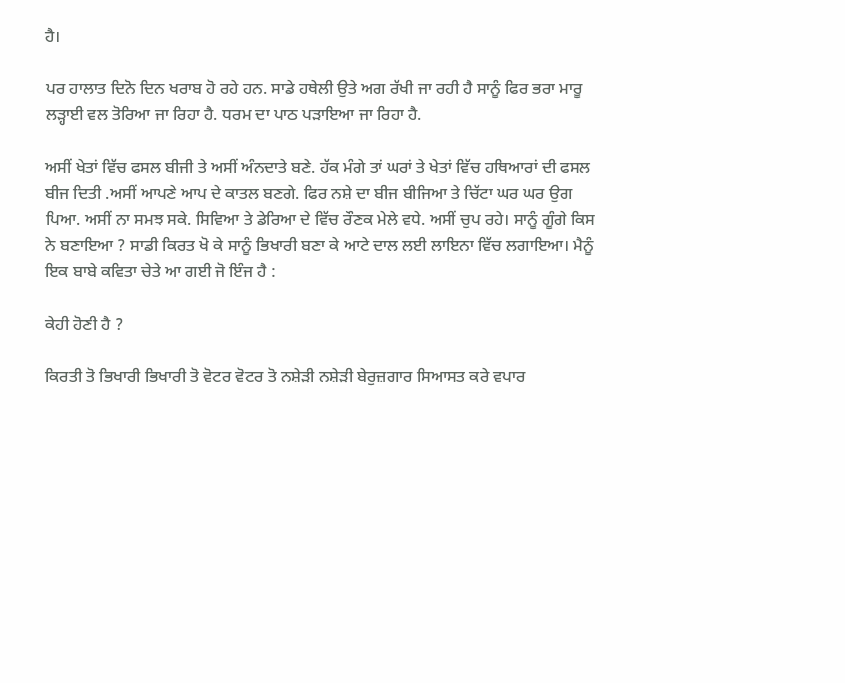ਹੈ।

ਪਰ ਹਾਲਾਤ ਦਿਨੋ ਦਿਨ ਖਰਾਬ ਹੋ ਰਹੇ ਹਨ. ਸਾਡੇ ਹਥੇਲੀ ਉਤੇ ਅਗ ਰੱਖੀ ਜਾ ਰਹੀ ਹੈ ਸਾਨੂੰ ਫਿਰ ਭਰਾ ਮਾਰੂ ਲੜ੍ਹਾਈ ਵਲ ਤੋਰਿਆ ਜਾ ਰਿਹਾ ਹੈ. ਧਰਮ ਦਾ ਪਾਠ ਪੜਾਇਆ ਜਾ ਰਿਹਾ ਹੈ.

ਅਸੀਂ ਖੇਤਾਂ ਵਿੱਚ ਫਸਲ ਬੀਜੀ ਤੇ ਅਸੀਂ ਅੰਨਦਾਤੇ ਬਣੇ. ਹੱਕ ਮੰਗੇ ਤਾਂ ਘਰਾਂ ਤੇ ਖੇਤਾਂ ਵਿੱਚ ਹਥਿਆਰਾਂ ਦੀ ਫਸਲ ਬੀਜ ਦਿਤੀ .ਅਸੀਂ ਆਪਣੇ ਆਪ ਦੇ ਕਾਤਲ ਬਣਗੇ. ਫਿਰ ਨਸ਼ੇ ਦਾ ਬੀਜ ਬੀਜਿਆ ਤੇ ਚਿੱਟਾ ਘਰ ਘਰ ਉਗ ਪਿਆ. ਅਸੀਂ ਨਾ ਸਮਝ ਸਕੇ. ਸਿਵਿਆ ਤੇ ਡੇਰਿਆ ਦੇ ਵਿੱਚ ਰੌਣਕ ਮੇਲੇ ਵਧੇ. ਅਸੀਂ ਚੁਪ ਰਹੇ। ਸਾਨੂੰ ਗੂੰਗੇ ਕਿਸ ਨੇ ਬਣਾਇਆ ? ਸਾਡੀ ਕਿਰਤ ਖੋ ਕੇ ਸਾਨੂੰ ਭਿਖਾਰੀ ਬਣਾ ਕੇ ਆਟੇ ਦਾਲ ਲਈ ਲਾਇਨਾ ਵਿੱਚ ਲਗਾਇਆ। ਮੈਨੂੰ ਇਕ ਬਾਬੇ ਕਵਿਤਾ ਚੇਤੇ ਆ ਗਈ ਜੋ ਇੰਜ ਹੈ :

ਕੇਹੀ ਹੋਣੀ ਹੈ ?

ਕਿਰਤੀ ਤੋ ਭਿਖਾਰੀ ਭਿਖਾਰੀ ਤੋ ਵੋਟਰ ਵੋਟਰ ਤੋ ਨਸ਼ੇੜੀ ਨਸ਼ੇੜੀ ਬੇਰੁਜ਼ਗਾਰ ਸਿਆਸਤ ਕਰੇ ਵਪਾਰ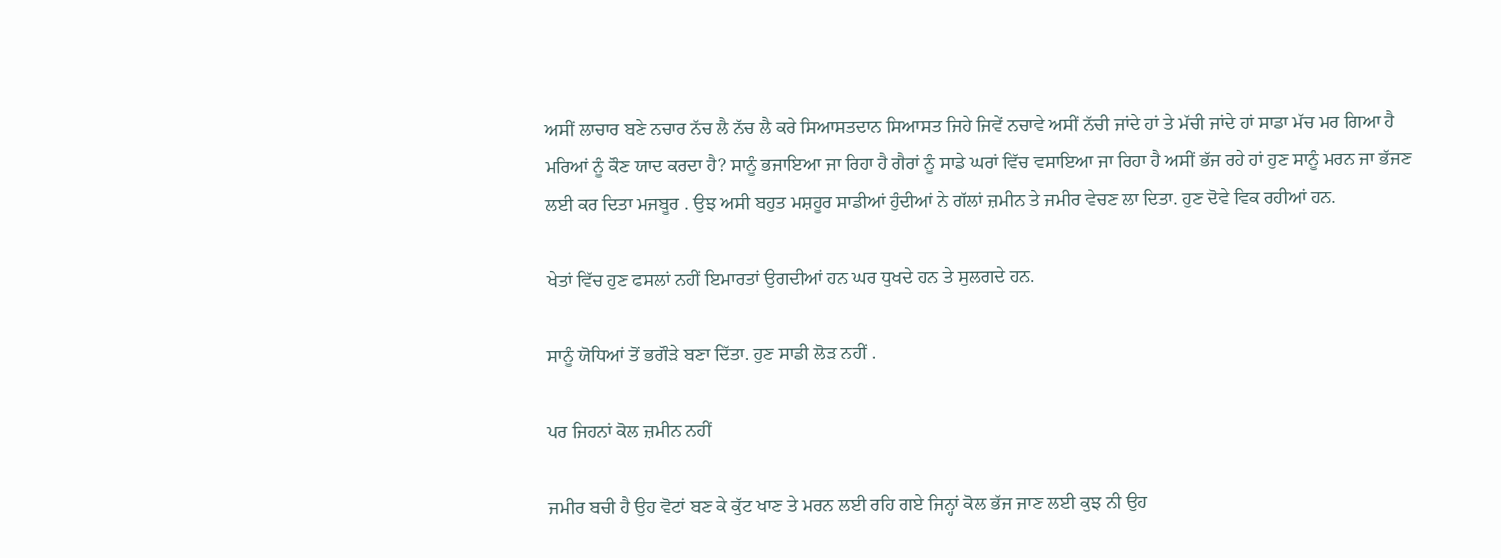ਅਸੀਂ ਲਾਚਾਰ ਬਣੇ ਨਚਾਰ ਨੱਚ ਲੈ ਨੱਚ ਲੈ ਕਰੇ ਸਿਆਸਤਦਾਨ ਸਿਆਸਤ ਜਿਹੇ ਜਿਵੇਂ ਨਚਾਵੇ ਅਸੀਂ ਨੱਚੀ ਜਾਂਦੇ ਹਾਂ ਤੇ ਮੱਚੀ ਜਾਂਦੇ ਹਾਂ ਸਾਡਾ ਮੱਚ ਮਰ ਗਿਆ ਹੈ ਮਰਿਆਂ ਨੂੰ ਕੌਣ ਯਾਦ ਕਰਦਾ ਹੈ? ਸਾਨੂੰ ਭਜਾਇਆ ਜਾ ਰਿਹਾ ਹੈ ਗੈਰਾਂ ਨੂੰ ਸਾਡੇ ਘਰਾਂ ਵਿੱਚ ਵਸਾਇਆ ਜਾ ਰਿਹਾ ਹੈ ਅਸੀਂ ਭੱਜ ਰਹੇ ਹਾਂ ਹੁਣ ਸਾਨੂੰ ਮਰਨ ਜਾ ਭੱਜਣ ਲਈ ਕਰ ਦਿਤਾ ਮਜਬੂਰ . ਉਝ ਅਸੀ ਬਹੁਤ ਮਸ਼ਹੂਰ ਸਾਡੀਆਂ ਹੁੰਦੀਆਂ ਨੇ ਗੱਲਾਂ ਜ਼ਮੀਨ ਤੇ ਜਮੀਰ ਵੇਚਣ ਲਾ ਦਿਤਾ. ਹੁਣ ਦੋਵੇ ਵਿਕ ਰਹੀਆਂ ਹਨ.

ਖੇਤਾਂ ਵਿੱਚ ਹੁਣ ਫਸਲਾਂ ਨਹੀਂ ਇਮਾਰਤਾਂ ਉਗਦੀਆਂ ਹਨ ਘਰ ਧੁਖਦੇ ਹਨ ਤੇ ਸੁਲਗਦੇ ਹਨ.

ਸਾਨੂੰ ਯੋਧਿਆਂ ਤੋਂ ਭਗੌੜੇ ਬਣਾ ਦਿੱਤਾ. ਹੁਣ ਸਾਡੀ ਲੋੜ ਨਹੀਂ .

ਪਰ ਜਿਹਨਾਂ ਕੋਲ ਜ਼ਮੀਨ ਨਹੀਂ

ਜਮੀਰ ਬਚੀ ਹੈ ਉਹ ਵੋਟਾਂ ਬਣ ਕੇ ਕੁੱਟ ਖਾਣ ਤੇ ਮਰਨ ਲਈ ਰਹਿ ਗਏ ਜਿਨ੍ਹਾਂ ਕੋਲ ਭੱਜ ਜਾਣ ਲਈ ਕੁਝ ਨੀ ਉਹ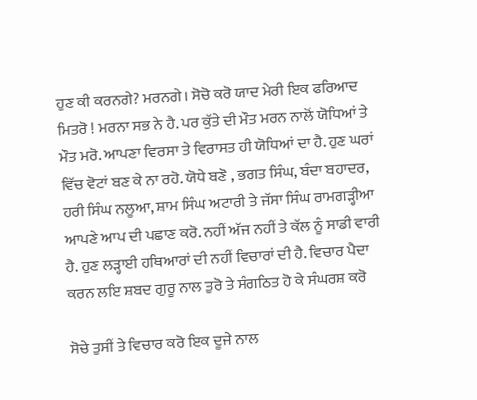ਹੁਣ ਕੀ ਕਰਨਗੇ? ਮਰਨਗੇ। ਸੋਚੋ ਕਰੋ ਯਾਦ ਮੇਰੀ ਇਕ ਫਰਿਆਦ ਮਿਤਰੋ ! ਮਰਨਾ ਸਭ ਨੇ ਹੈ. ਪਰ ਕੁੱਤੇ ਦੀ ਮੌਤ ਮਰਨ ਨਾਲੋਂ ਯੋਧਿਆਂ ਤੇ ਮੌਤ ਮਰੋ. ਆਪਣਾ ਵਿਰਸਾ ਤੇ ਵਿਰਾਸਤ ਹੀ ਯੋਧਿਆਂ ਦਾ ਹੈ. ਹੁਣ ਘਰਾਂ ਵਿੱਚ ਵੋਟਾਂ ਬਣ ਕੇ ਨਾ ਰਹੋ. ਯੋਧੇ ਬਣੋ , ਭਗਤ ਸਿੰਘ, ਬੰਦਾ ਬਹਾਦਰ, ਹਰੀ ਸਿੰਘ ਨਲੂਆ, ਸ਼ਾਮ ਸਿੰਘ ਅਟਾਰੀ ਤੇ ਜੱਸਾ ਸਿੰਘ ਰਾਮਗੜ੍ਹੀਆ ਆਪਣੇ ਆਪ ਦੀ ਪਛਾਣ ਕਰੋ. ਨਹੀਂ ਅੱਜ ਨਹੀਂ ਤੇ ਕੱਲ ਨੂੰ ਸਾਡੀ ਵਾਰੀ ਹੈ. ਹੁਣ ਲੜ੍ਹਾਈ ਹਥਿਆਰਾਂ ਦੀ ਨਹੀਂ ਵਿਚਾਰਾਂ ਦੀ ਹੈ. ਵਿਚਾਰ ਪੈਦਾ ਕਰਨ ਲਇ ਸ਼ਬਦ ਗੁਰੂ ਨਾਲ ਤੁਰੋ ਤੇ ਸੰਗਠਿਤ ਹੋ ਕੇ ਸੰਘਰਸ਼ ਕਰੋ

ਸੋਚੇ ਤੁਸੀਂ ਤੇ ਵਿਚਾਰ ਕਰੋ ਇਕ ਦੂਜੇ ਨਾਲ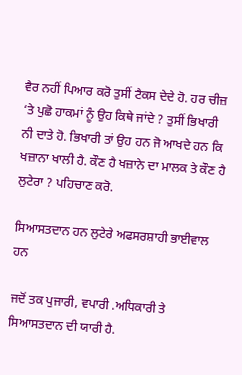ਵੈਰ ਨਹੀਂ ਪਿਆਰ ਕਰੋ ਤੁਸੀਂ ਟੈਕਸ ਦੇਦੇ ਹੋ. ਹਰ ਚੀਜ਼ ‘ਤੇ ਪੁਛੋ ਹਾਕਮਾਂ ਨੂੰ ਉਹ ਕਿਥੇ ਜਾਂਦੇ ? ਤੁਸੀਂ ਭਿਖਾਰੀ ਨੀ ਦਾਤੇ ਹੋ. ਭਿਖਾਰੀ ਤਾਂ ਉਹ ਹਨ ਜੋ ਆਖਦੇ ਹਨ ਕਿ ਖਜ਼ਾਨਾ ਖਾਲੀ ਹੈ. ਕੌਣ ਹੈ ਖਜ਼ਾਨੇ ਦਾ ਮਾਲਕ ਤੇ ਕੌਣ ਹੈ ਲੁਟੇਰਾ ? ਪਹਿਚਾਣ ਕਰੋ.

ਸਿਆਸਤਦਾਨ ਹਨ ਲੁਟੇਰੇ ਅਫਸਰਸ਼ਾਹੀ ਭਾਈਵਾਲ ਹਨ

ਜਦੋਂ ਤਕ ਪੁਜਾਰੀ, ਵਪਾਰੀ .ਅਧਿਕਾਰੀ ਤੇ ਸਿਆਸਤਦਾਨ ਦੀ ਯਾਰੀ ਹੈ.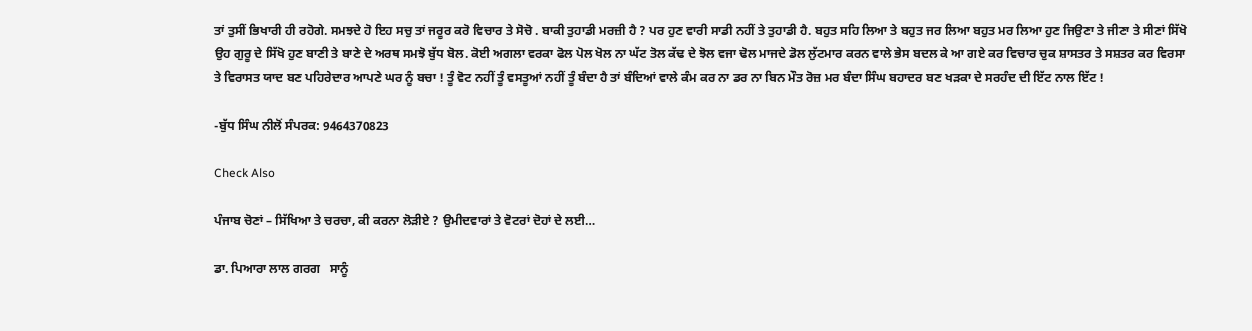ਤਾਂ ਤੁਸੀਂ ਭਿਖਾਰੀ ਹੀ ਰਹੋਗੇ. ਸਮਝਦੇ ਹੋ ਇਹ ਸਚੁ ਤਾਂ ਜਰੂਰ ਕਰੋ ਵਿਚਾਰ ਤੇ ਸੋਚੋ . ਬਾਕੀ ਤੁਹਾਡੀ ਮਰਜ਼ੀ ਹੈ ? ਪਰ ਹੁਣ ਵਾਰੀ ਸਾਡੀ ਨਹੀਂ ਤੇ ਤੁਹਾਡੀ ਹੈ. ਬਹੁਤ ਸਹਿ ਲਿਆ ਤੇ ਬਹੁਤ ਜਰ ਲਿਆ ਬਹੁਤ ਮਰ ਲਿਆ ਹੁਣ ਜਿਉਣਾ ਤੇ ਜੀਣਾ ਤੇ ਸੀਣਾਂ ਸਿੱਖੋ ਉਹ ਗੁਰੂ ਦੇ ਸਿੱਖੋ ਹੁਣ ਬਾਣੀ ਤੇ ਬਾਣੇ ਦੇ ਅਰਥ ਸਮਝੋ ਬੁੱਧ ਬੋਲ. ਕੋਈ ਅਗਲਾ ਵਰਕਾ ਫੋਲ ਪੋਲ ਖੋਲ ਨਾ ਘੱਟ ਤੋਲ ਕੱਢ ਦੇ ਝੋਲ ਵਜਾ ਢੋਲ ਮਾਜਦੇ ਡੋਲ ਲੁੱਟਮਾਰ ਕਰਨ ਵਾਲੇ ਭੇਸ ਬਦਲ ਕੇ ਆ ਗਏ ਕਰ ਵਿਚਾਰ ਚੁਕ ਸ਼ਾਸਤਰ ਤੇ ਸਸ਼ਤਰ ਕਰ ਵਿਰਸਾ ਤੇ ਵਿਰਾਸਤ ਯਾਦ ਬਣ ਪਹਿਰੇਦਾਰ ਆਪਣੇ ਘਰ ਨੂੰ ਬਚਾ ! ਤੂੰ ਵੋਟ ਨਹੀਂ ਤੂੰ ਵਸਤੂਆਂ ਨਹੀਂ ਤੂੰ ਬੰਦਾ ਹੈ ਤਾਂ ਬੰਦਿਆਂ ਵਾਲੇ ਕੰਮ ਕਰ ਨਾ ਡਰ ਨਾ ਬਿਨ ਮੌਤ ਰੋਜ਼ ਮਰ ਬੰਦਾ ਸਿੰਘ ਬਹਾਦਰ ਬਣ ਖੜਕਾ ਦੇ ਸਰਹੰਦ ਦੀ ਇੱਟ ਨਾਲ ਇੱਟ !

-ਬੁੱਧ ਸਿੰਘ ਨੀਲੋਂ ਸੰਪਰਕ: 9464370823

Check Also

ਪੰਜਾਬ ਚੋਣਾਂ – ਸਿੱਖਿਆ ਤੇ ਚਰਚਾ, ਕੀ ਕਰਨਾ ਲੋੜੀਏ ? ਉਮੀਦਵਾਰਾਂ ਤੇ ਵੋਟਰਾਂ ਦੋਹਾਂ ਦੇ ਲਈ…

ਡਾ. ਪਿਆਰਾ ਲਾਲ ਗਰਗ   ਸਾਨੂੰ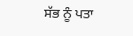ਸੱਭ ਨੂੰ ਪਤਾ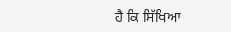ਹੈ ਕਿ ਸਿੱਖਿਆ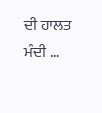ਦੀ ਹਾਲਤ ਮੰਦੀ …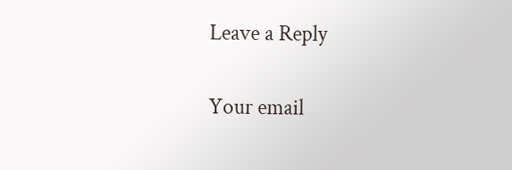Leave a Reply

Your email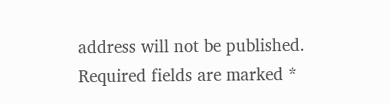address will not be published. Required fields are marked *